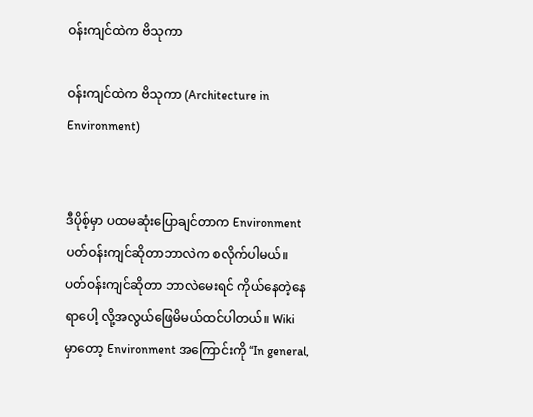ဝန်းကျင်ထဲက ဗိသုကာ

ဝန်းကျင်ထဲက ဗိသုကာ (Architecture in Environment)


ဒီပိုစ့်မှာ ပထမဆုံးပြောချင်တာက Environment ပတ်ဝန်းကျင်ဆိုတာဘာလဲက စလိုက်ပါမယ်။ ပတ်ဝန်းကျင်ဆိုတာ ဘာလဲမေးရင် ကိုယ်နေတဲ့နေရာပေါ့ လို့အလွယ်ဖြေမိမယ်ထင်ပါတယ်။ Wiki မှာတော့ Environment အကြောင်းကို “In general,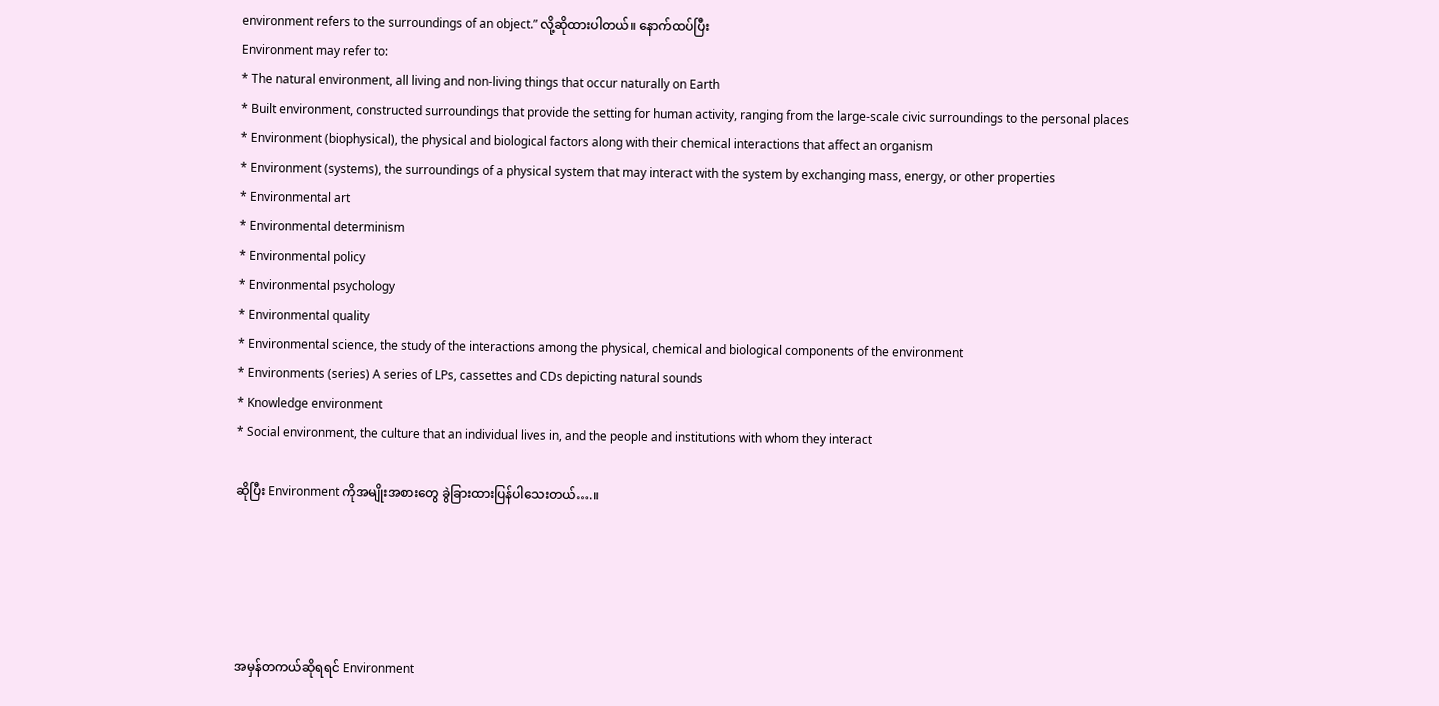environment refers to the surroundings of an object.” လို့ဆိုထားပါတယ်။ နောက်ထပ်ပြီး
Environment may refer to:
* The natural environment, all living and non-living things that occur naturally on Earth
* Built environment, constructed surroundings that provide the setting for human activity, ranging from the large-scale civic surroundings to the personal places
* Environment (biophysical), the physical and biological factors along with their chemical interactions that affect an organism
* Environment (systems), the surroundings of a physical system that may interact with the system by exchanging mass, energy, or other properties
* Environmental art
* Environmental determinism
* Environmental policy
* Environmental psychology
* Environmental quality
* Environmental science, the study of the interactions among the physical, chemical and biological components of the environment
* Environments (series) A series of LPs, cassettes and CDs depicting natural sounds
* Knowledge environment
* Social environment, the culture that an individual lives in, and the people and institutions with whom they interact

ဆိုပြီး Environment ကိုအမျိုးအစားတွေ ခွဲခြားထားပြန်ပါသေးတယ်….။





အမှန်တကယ်ဆိုရရင် Environment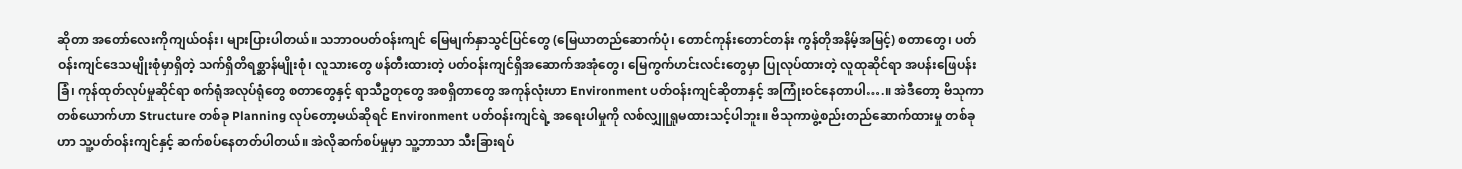ဆိုတာ အတော်လေးကိုကျယ်ဝန်း၊ များပြားပါတယ်။ သဘာဝပတ်ဝန်းကျင် မြေမျက်နှာသွင်ပြင်တွေ (မြေယာတည်ဆောက်ပုံ၊ တောင်ကုန်းတောင်တန်း ကွန်တိုအနိမ့်အမြင့်) စတာတွေ၊ ပတ်ဝန်းကျင်ဒေသမျိုးစုံမှာရှိတဲ့ သက်ရှိတိရစ္ဆာန်မျိုးစုံ၊ လူသားတွေ ဖန်တီးထားတဲ့ ပတ်ဝန်းကျင်ရှိအဆောက်အအုံတွေ၊ မြေကွက်ဟင်းလင်းတွေမှာ ပြုလုပ်ထားတဲ့ လူထုဆိုင်ရာ အပန်းဖြေပန်းခြံ၊ ကုန်ထုတ်လုပ်မှုဆိုင်ရာ စက်ရုံအလုပ်ရုံတွေ စတာတွေနှင့် ရာသီဥတုတွေ အစရှိတာတွေ အကုန်လုံးဟာ Environment ပတ်ဝန်းကျင်ဆိုတာနှင့် အကြုံးဝင်နေတာပါ….။ အဲဒီတော့ ဗိသုကာတစ်ယောက်ဟာ Structure တစ်ခု Planning လုပ်တော့မယ်ဆိုရင် Environment ပတ်ဝန်းကျင်ရဲ့ အရေးပါမှုကို လစ်လျှူရှုမထားသင့်ပါဘူး။ ဗိသုကာဖွဲ့စည်းတည်ဆောက်ထားမှု တစ်ခုဟာ သူ့ပတ်ဝန်းကျင်နှင့် ဆက်စပ်နေတတ်ပါတယ်။ အဲလိုဆက်စပ်မှုမှာ သူ့ဘာသာ သီးခြားရပ်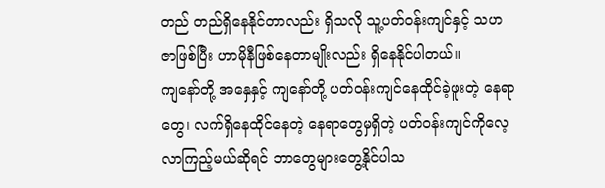တည် တည်ရှိနေနိုင်တာလည်း ရှိသလို သူ့ပတ်ဝန်းကျင်နှင့် သဟဇာဖြစ်ပြီး ဟာမိုနီဖြစ်နေတာမျိုးလည်း ရှိနေနိုင်ပါတယ်။
ကျနော်တို့ အနှေနှင့် ကျနော်တို့ ပတ်ဝန်းကျင်နေထိုင်ခဲ့ဖူးတဲ့ နေရာတွေ၊ လက်ရှိနေထိုင်နေတဲ့ နေရာတွေမှရှိတဲ့ ပတ်ဝန်းကျင်ကိုလေ့လာကြည့်မယ်ဆိုရင် ဘာတွေများတွေ့နိုင်ပါသ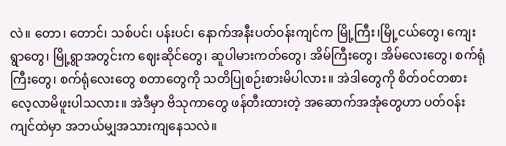လဲ။ တော၊ တောင်၊ သစ်ပင်၊ ပန်းပင်၊ နောက်အနီးပတ်ဝန်းကျင်က မြို့ကြီး၊မြို့ငယ်တွေ၊ ကျေးရွာတွေ၊ မြို့ရွာအတွင်းက ဈေးဆိုင်တွေ၊ ဆူပါမားကတ်တွေ၊ အိမ်ကြီးတွေ၊ အိမ်လေးတွေ၊ စက်ရုံကြီးတွေ၊ စက်ရုံလေးတွေ စတာတွေကို သတိပြုစဉ်းစားမိပါလား။ အဲဒါတွေကို စိတ်ဝင်တစား လေ့လာမိဖူးပါသလား။ အဲဒီမှာ ဗိသုကာတွေ ဖန်တီးထားတဲ့ အဆောက်အအုံတွေဟာ ပတ်ဝန်းကျင်ထဲမှာ အဘယ်မျှအသားကျနေသလဲ။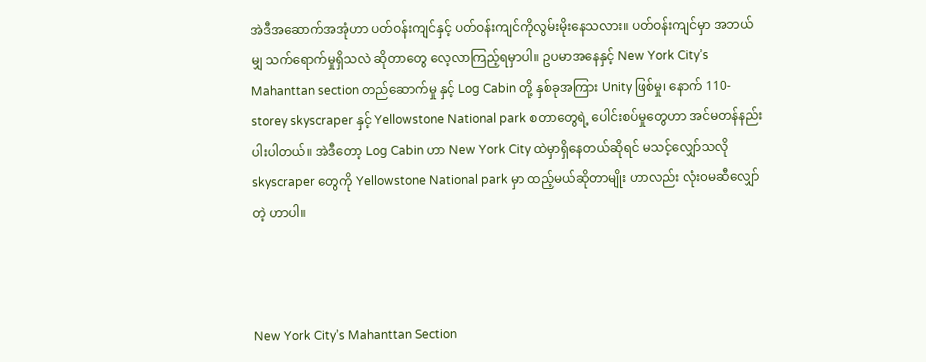အဲဒီအဆောက်အအုံဟာ ပတ်ဝန်းကျင်နှင့် ပတ်ဝန်းကျင်ကိုလွမ်းမိုးနေသလား။ ပတ်ဝန်းကျင်မှာ အဘယ်မျှ သက်ရောက်မှုရှိသလဲ ဆိုတာတွေ လေ့လာကြည့်ရမှာပါ။ ဥပမာအနေနှင့် New York City’s Mahanttan section တည်ဆောက်မှု နှင့် Log Cabin တို့ နှစ်ခုအကြား Unity ဖြစ်မှု၊ နောက် 110-storey skyscraper နှင့် Yellowstone National park စတာတွေရဲ့ ပေါင်းစပ်မှုတွေဟာ အင်မတန်နည်းပါးပါတယ်။ အဲဒီတော့ Log Cabin ဟာ New York City ထဲမှာရှိနေတယ်ဆိုရင် မသင့်လျှော်သလို skyscraper တွေကို Yellowstone National park မှာ ထည့်မယ်ဆိုတာမျိုး ဟာလည်း လုံး၀မဆီလျှော်တဲ့ ဟာပါ။



New York City’s Mahanttan Section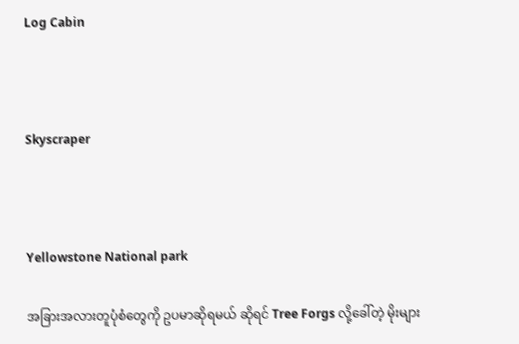Log Cabin



Skyscraper



Yellowstone National park

အခြားအလားတူပုံစံတွေကို ဥပမာဆိုရမယ် ဆိုရင် Tree Forgs လို့ခေါ်တဲ့ မိုးများ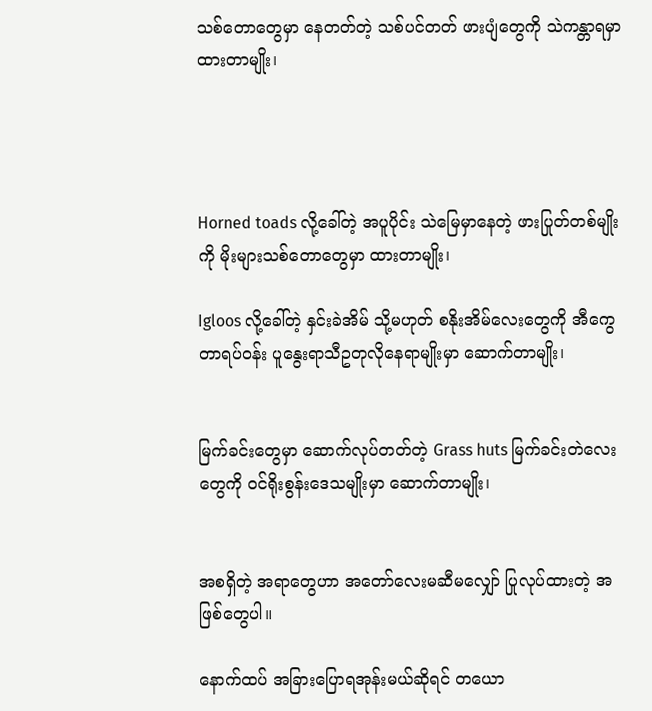သစ်တောတွေမှာ နေတတ်တဲ့ သစ်ပင်တတ် ဖားပျံတွေကို သဲကန္တာရမှာ ထားတာမျိုး၊




Horned toads လို့ခေါ်တဲ့ အပူပိုင်း သဲမြေမှာနေတဲ့ ဖားပြုတ်တစ်မျိုးကို မိုးများသစ်တောတွေမှာ ထားတာမျိုး၊

Igloos လို့ခေါ်တဲ့ နှင်းခဲအိမ် သို့မဟုတ် စနိုးအိမ်လေးတွေကို အီကွေတာရပ်ဝန်း ပူနွေးရာသီဥတုလိုနေရာမျိုးမှာ ဆောက်တာမျိုး၊


မြက်ခင်းတွေမှာ ဆောက်လုပ်တတ်တဲ့ Grass huts မြက်ခင်းတဲလေးတွေကို ဝင်ရိုးစွန်းဒေသမျိုးမှာ ဆောက်တာမျိုး၊


အစရှိတဲ့ အရာတွေဟာ အတော်လေးမဆီမလျှော် ပြုလုပ်ထားတဲ့ အဖြစ်တွေပါ။

နောက်ထပ် အခြားပြောရအုန်းမယ်ဆိုရင် တယော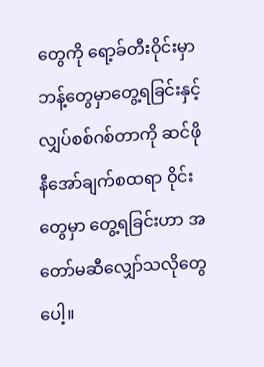တွေကို ရော့ခ်တီးဝိုင်းမှာ ဘန့်တွေမှာတွေ့ရခြင်းနှင့် လျှပ်စစ်ဂစ်တာကို ဆင်ဖိုနီအော်ချက်စထရာ ဝိုင်းတွေမှာ တွေ့ရခြင်းဟာ အတော်မဆီလျှော်သလိုတွေပေါ့။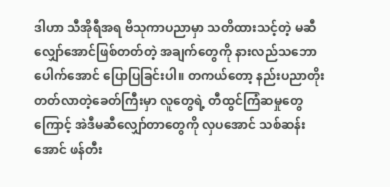ဒါဟာ သီအိုရီအရ ဗိသုကာပညာမှာ သတိထားသင့်တဲ့ မဆီလျှော်အောင်ဖြစ်တတ်တဲ့ အချက်တွေကို နားလည်သဘောပေါက်အောင် ပြောပြခြင်းပါ။ တကယ်တော့ နည်းပညာတိုးတတ်လာတဲ့ခေတ်ကြီးမှာ လူတွေရဲ့ တီထွင်ကြံဆမှုတွေကြောင့် အဲဒီမဆီလျှော်တာတွေကို လှပအောင် သစ်ဆန်းအောင် ဖန်တီး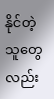နိုင်တဲ့ သူတွေလည်း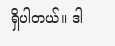ရှိပါတယ်။ ဒါ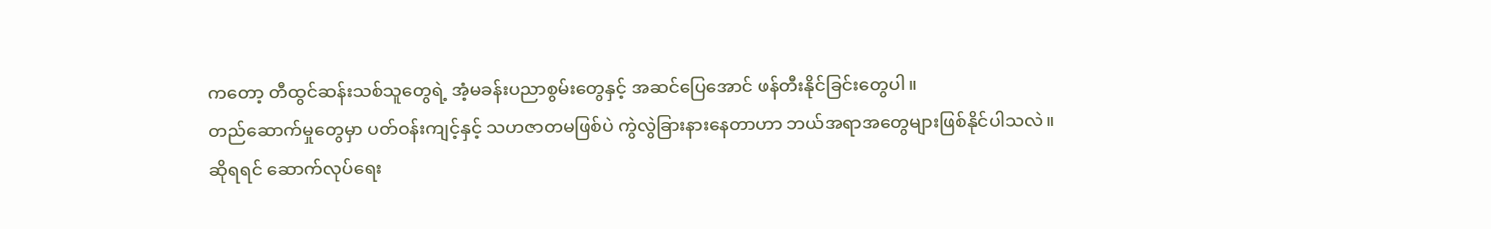ကတော့ တီထွင်ဆန်းသစ်သူတွေရဲ့ အံ့မခန်းပညာစွမ်းတွေနှင့် အဆင်ပြေအောင် ဖန်တီးနိုင်ခြင်းတွေပါ။
တည်ဆောက်မှုတွေမှာ ပတ်ဝန်းကျင့်နှင့် သဟဇာတမဖြစ်ပဲ ကွဲလွဲခြားနားနေတာဟာ ဘယ်အရာအတွေများဖြစ်နိုင်ပါသလဲ။
ဆိုရရင် ဆောက်လုပ်ရေး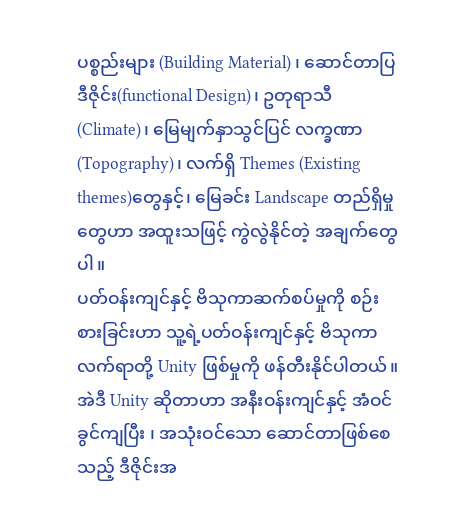ပစ္စည်းများ (Building Material) ၊ ဆောင်တာပြ ဒီဇိုင်း(functional Design)၊ ဥတုရာသီ (Climate)၊ မြေမျက်နှာသွင်ပြင် လက္ခဏာ(Topography)၊ လက်ရှိ Themes (Existing themes)တွေနှင့်၊ မြေခင်း Landscape တည်ရှိမှုတွေဟာ အထူးသဖြင့် ကွဲလွဲနိုင်တဲ့ အချက်တွေပါ။
ပတ်ဝန်းကျင်နှင့် ဗိသုကာဆက်စပ်မှုကို စဉ်းစားခြင်းဟာ သူ့ရဲ့ပတ်ဝန်းကျင်နှင့် ဗိသုကာလက်ရာတို့ Unity ဖြစ်မှုကို ဖန်တီးနိုင်ပါတယ်။ အဲဒီ Unity ဆိုတာဟာ အနီးဝန်းကျင်နှင့် အံဝင်ခွင်ကျပြီး ၊ အသုံးဝင်သော ဆောင်တာဖြစ်စေသည့် ဒီဇိုင်းအ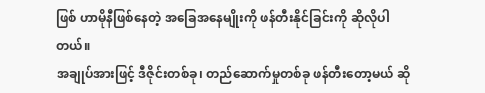ဖြစ် ဟာမိုနီဖြစ်နေတဲ့ အခြေအနေမျိုးကို ဖန်တီးနိုင်ခြင်းကို ဆိုလိုပါတယ်။
အချုပ်အားဖြင့် ဒီဇိုင်းတစ်ခု၊ တည်ဆောက်မှုတစ်ခု ဖန်တီးတော့မယ် ဆို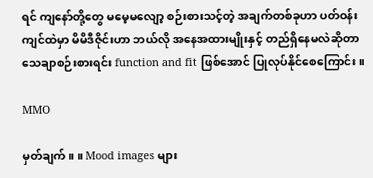ရင် ကျနော်တို့တွေ မမေ့မလျော့ စဉ်းစားသင့်တဲ့ အချက်တစ်ခုဟာ ပတ်ဝန်းကျင်ထဲမှာ မိမိဒီဇိုင်းဟာ ဘယ်လို အနေအထားမျိုးနှင့် တည်ရှိနေမလဲဆိုတာ သေချာစဉ်းစားရင်း function and fit ဖြစ်အောင် ပြုလုပ်နိုင်စေကြောင်း။

MMO

မှတ်ချက် ။ ။ Mood images များ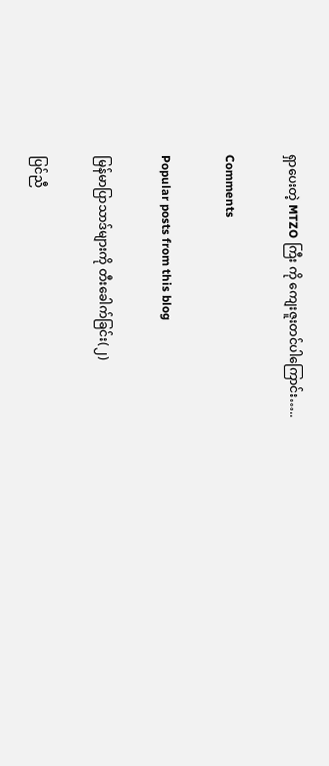ရှာပေးတဲ့ MTZO ကြီး ကို ကျေးဇူးတင်ပါကြောင်း…..

Comments

Popular posts from this blog

မြန်မာပြာသာဒ်များကို တီးခေါက်ခြင်း(၂)

ပြင်ညီ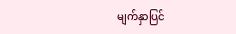မျက်နှာပြင်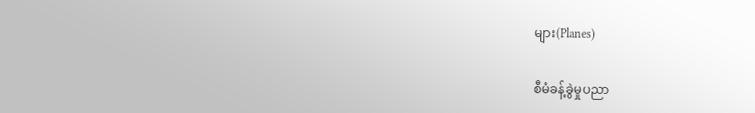များ(Planes)

စီမံခန့်ခွဲမှုပညာ